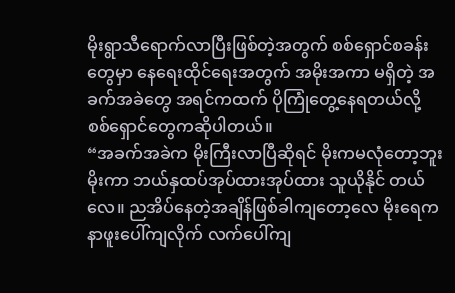မိုးရွာသီရောက်လာပြီးဖြစ်တဲ့အတွက် စစ်ရှောင်စခန်းတွေမှာ နေရေးထိုင်ရေးအတွက် အမိုးအကာ မရှိတဲ့ အခက်အခဲတွေ အရင်ကထက် ပိုကြုံတွေ့နေရတယ်လို့ စစ်ရှောင်တွေကဆိုပါတယ်။
“အခက်အခဲက မိုးကြီးလာပြီဆိုရင် မိုးကမလုံတော့ဘူး မိုးကာ ဘယ်နှထပ်အုပ်ထားအုပ်ထား သူယိုနိုင် တယ်လေ။ ညအိပ်နေတဲ့အချိန်ဖြစ်ခါကျတော့လေ မိုးရေက နာဖူးပေါ်ကျလိုက် လက်ပေါ်ကျ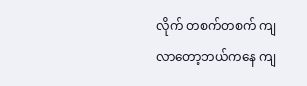လိုက် တစက်တစက် ကျလာတော့ဘယ်ကနေ ကျ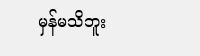မှန်မသိဘူး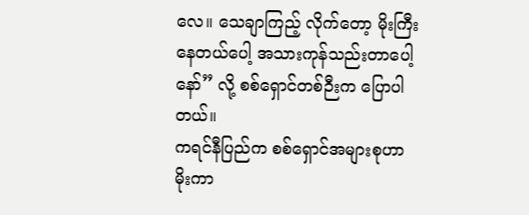လေ။ သေချာကြည့် လိုက်တော့ မိုးကြီးနေတယ်ပေါ့ အသားကုန်သည်းတာပေါ့နော်” လို့ စစ်ရှောင်တစ်ဉီးက ပြောပါတယ်။
ကရင်နီပြည်က စစ်ရှောင်အများစုဟာ မိုးကာ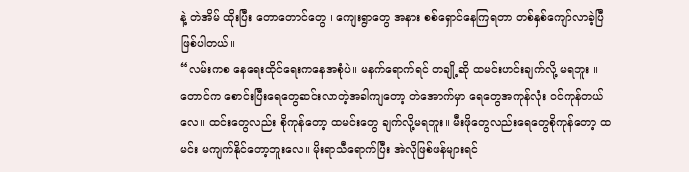နဲ့ တဲအိမ် ထိုးပြီး တောတောင်တွေ ၊ ကျေးရွာတွေ အနား စစ်ရှောင်နေကြရတာ တစ်နှစ်ကျော်လာခဲ့ပြီဖြစ်ပါတယ်။
“လမ်းကစ နေရေးထိုင်ရေးကနေအစုံပဲ။ မနက်ရောက်ရင် တချို့ဆို ထမင်းဟင်းချက်လို့ မရဘူး ။ တောင်က စောင်းပြီးရေတွေဆင်းလာတဲ့အခါကျတော့ တဲအောက်မှာ ရေတွေအကုန်လုံး ဝင်ကုန်တယ် လေ။ ထင်းတွေလည်း စိုကုန်တော့ ထမင်းတွေ ချက်လို့မရဘူး။ မီးဖိုတွေလည်းရေတွေစိုကုန်တော့ ထမင်း မကျက်နိုင်တော့ဘူးလေ။ မိုးရာသီရောက်ပြီး အဲလိုဖြစ်ဖန်များရင်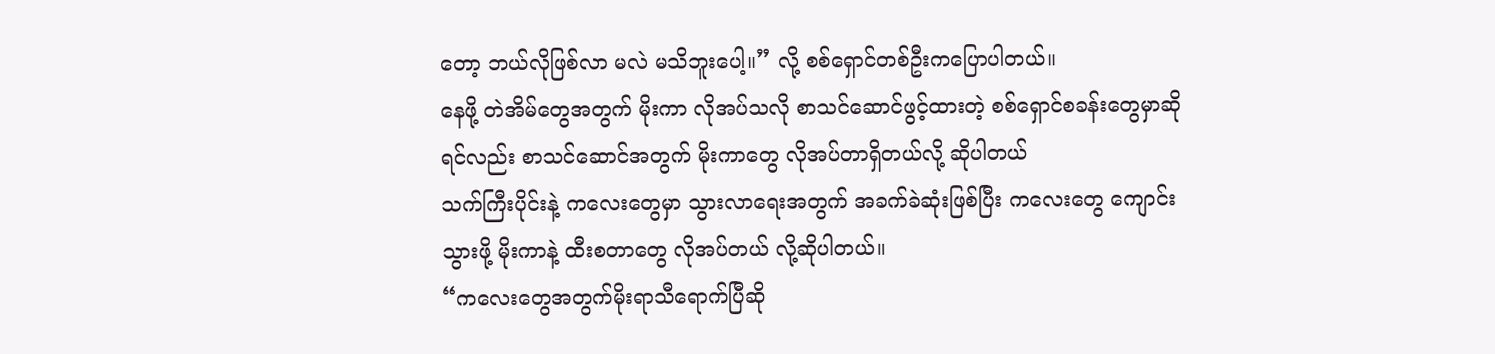တော့ ဘယ်လိုဖြစ်လာ မလဲ မသိဘူးပေါ့။” လို့ စစ်ရှောင်တစ်ဦးကပြောပါတယ်။
နေဖို့ တဲအိမ်တွေအတွက် မိုးကာ လိုအပ်သလို စာသင်ဆောင်ဖွင့်ထားတဲ့ စစ်ရှောင်စခန်းတွေမှာဆိုရင်လည်း စာသင်ဆောင်အတွက် မိုးကာတွေ လိုအပ်တာရှိတယ်လို့ ဆိုပါတယ်
သက်ကြီးပိုင်းနဲ့ ကလေးတွေမှာ သွားလာရေးအတွက် အခက်ခဲဆုံးဖြစ်ပြီး ကလေးတွေ ကျောင်းသွားဖို့ မိုးကာနဲ့ ထီးစတာတွေ လိုအပ်တယ် လို့ဆိုပါတယ်။
“ကလေးတွေအတွက်မိုးရာသီရောက်ပြီဆို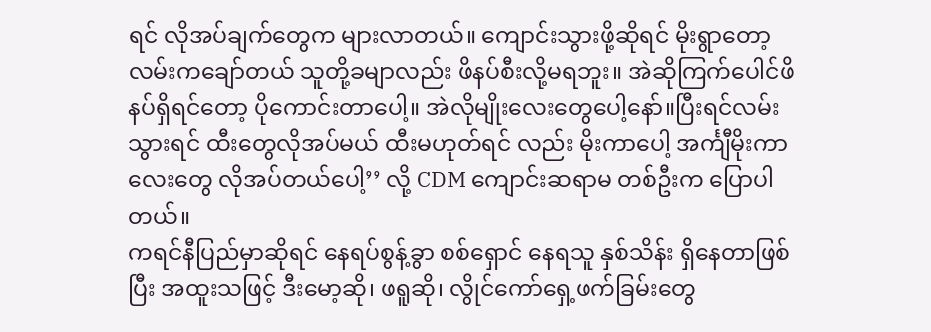ရင် လိုအပ်ချက်တွေက များလာတယ်။ ကျောင်းသွားဖို့ဆိုရင် မိုးရွာတော့ လမ်းကချော်တယ် သူတို့ခမျာလည်း ဖိနပ်စီးလို့မရဘူး။ အဲဆိုကြက်ပေါင်ဖိနပ်ရှိရင်တော့ ပိုကောင်းတာပေါ့။ အဲလိုမျိုးလေးတွေပေါ့နော်။ပြီးရင်လမ်းသွားရင် ထီးတွေလိုအပ်မယ် ထီးမဟုတ်ရင် လည်း မိုးကာပေါ့ အင်္ကျီမိုးကာလေးတွေ လိုအပ်တယ်ပေါ့’’ လို့ CDM ကျောင်းဆရာမ တစ်ဦးက ပြောပါတယ်။
ကရင်နီပြည်မှာဆိုရင် နေရပ်စွန့်ခွာ စစ်ရှောင် နေရသူ နှစ်သိန်း ရှိနေတာဖြစ်ပြီး အထူးသဖြင့် ဒီးမော့ဆို၊ ဖရူဆို၊ လွိုင်ကော်ရှေ့ဖက်ခြမ်းတွေ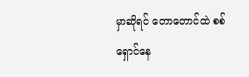မှာဆိုရင် တောတောင်ထဲ စစ်ရှောင်နေ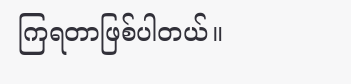ကြရတာဖြစ်ပါတယ်။